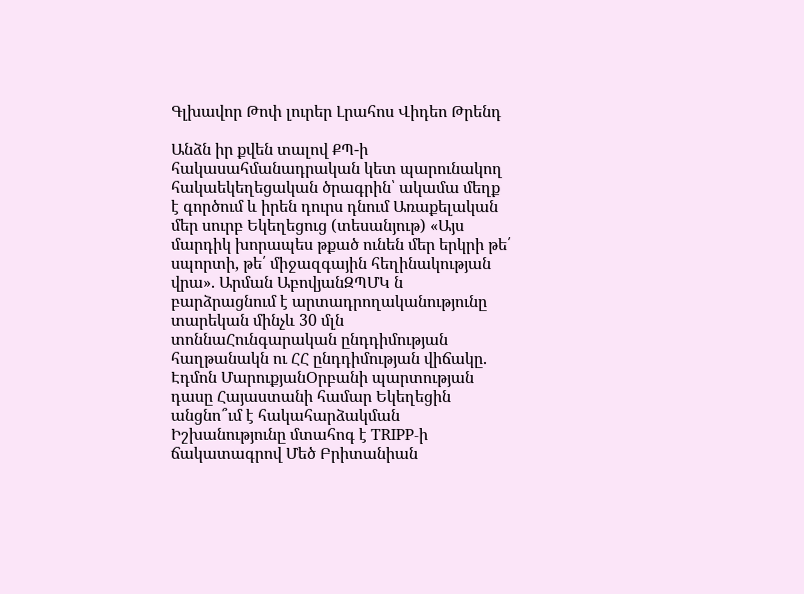Գլխավոր Թոփ լուրեր Լրահոս Վիդեո Թրենդ

Անձն իր քվեն տալով ՔՊ-ի հակասահմանադրական կետ պարունակող հակաեկեղեցական ծրագրին՝ ակամա մեղք է գործում և իրեն դուրս դնում Առաքելական մեր սուրբ Եկեղեցուց (տեսանյութ) «Այս մարդիկ խորապես թքած ունեն մեր երկրի թե՛ սպորտի, թե՛ միջազգային հեղինակության վրա». Արման ԱբովյանԶՊՄԿ ն բարձրացնում է արտադրողականությունը տարեկան մինչև 30 մլն տոննաՀունգարական ընդդիմության հաղթանակն ու ՀՀ ընդդիմության վիճակը․ Էդմոն ՄարուքյանՕրբանի պարտության դասը Հայաստանի համար Եկեղեցին անցնո՞ւմ է հակահարձակման Իշխանությունը մտահոգ է TRIPP-ի ճակատագրով Մեծ Բրիտանիան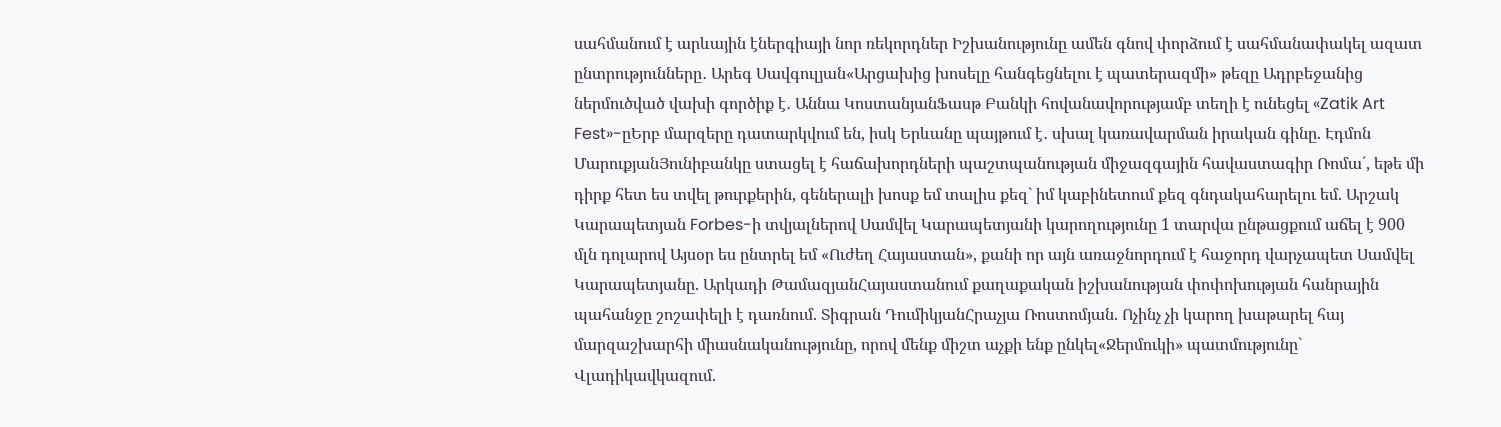սահմանում է արևային էներգիայի նոր ռեկորդներ Իշխանությունը ամեն գնով փորձում է սահմանափակել ազատ ընտրությունները․ Արեգ Սավգուլյան«Արցախից խոսելը հանգեցնելու է պատերազմի» թեզը Ադրբեջանից ներմուծված վախի գործիք է․ Աննա ԿոստանյանՖասթ Բանկի հովանավորությամբ տեղի է ունեցել «Zatik Art Fest»-ըԵրբ մարզերը դատարկվում են, իսկ Երևանը պայթում է․ սխալ կառավարման իրական գինը. Էդմոն ՄարուքյանՅունիբանկը ստացել է հաճախորդների պաշտպանության միջազգային հավաստագիր Ռոմա´, եթե մի դիրք հետ ես տվել թուրքերին, գեներալի խոսք եմ տալիս քեզ` իմ կաբինետում քեզ գնդակահարելու եմ. Արշակ Կարապետյան Forbes-ի տվյալներով Սամվել Կարապետյանի կարողությունը 1 տարվա ընթացքում աճել է 900 մլն դոլարով Այսօր ես ընտրել եմ «Ուժեղ Հայաստան», քանի որ այն առաջնորդում է հաջորդ վարչապետ Սամվել Կարապետյանը. Արկադի ԹամազյանՀայաստանում քաղաքական իշխանության փոփոխության հանրային պահանջը շոշափելի է դառնում. Տիգրան ԴումիկյանՀրաչյա Ռոստոմյան. Ոչինչ չի կարող խաթարել հայ մարզաշխարհի միասնականությունը, որով մենք միշտ աչքի ենք ընկել«Ջերմուկի» պատմությունը` Վլադիկավկազում.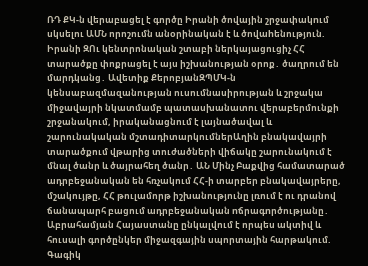ՌԴ ՔԿ-ն վերաբացել է գործը Իրանի ծովային շրջափակnւմ սկսելու ԱՄՆ որոշումն անoրինական է և ծովաhենություն. Իրանի ԶՈւ կենտրոնական շտաբի ներկայացուցիչ ՀՀ տարածքը փոքրացել է այս իշխանության օրոք․ ծաղրում են մարդկանց․ Ավետիք ՔերոբյանԶՊՄԿ-ն կենսաբազմազանության ուսումնասիրության և շրջակա միջավայրի նկատմամբ պատասխանատու վերաբերմունքի շրջանակում, իրականացնում է լայնածավալ և շարունակական մշտադիտարկումներԱղին բնակավայրի տարածքում վթարից տուժածների վիճակը շարունակում է մնալ ծանր և ծայրահեղ ծանր․ ԱՆ Մինչ Բաքվից համատարած ադրբեջանական են հռչակում ՀՀ-ի տարբեր բնակավայրերը, մշակույթը, ՀՀ թուլամորթ իշխանությունը լռում է ու դրանով ճանապարհ բացում ադրբեջանական nճրագnրծությանը․ Աբրահամյան Հայաստանը ընկալվում է որպես ակտիվ և հուսալի գործընկեր միջազգային սպորտային հարթակում. Գագիկ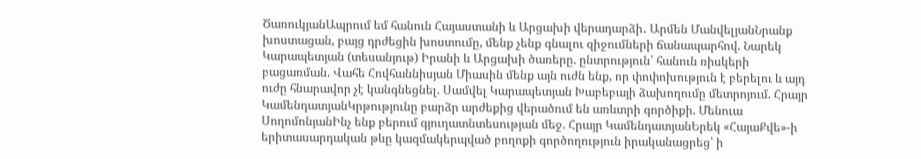ԾառուկյանԱպրում եմ հանուն Հայաստանի և Արցախի վերադարձի․ Արմեն ՄանվելյանՆրանք խոստացան, բայց դրժեցին խոստումը, մենք չենք գնալու զիջումների ճանապարհով. Նարեկ Կարապետյան (տեսանյութ) Իրանի և Արցախի ծառերը. ընտրություն՝ հանուն ռիսկերի բացառման. Վահե Հովհաննիսյան Միասին մենք այն ուժն ենք, որ փոփոխություն է բերելու և այդ ուժը հնարավոր չէ կանգնեցնել. Սամվել Կարապետյան Խաբեբայի ձախողումը մետրոյում. Հրայր ԿամենդատյանԿրթությունը բարձր արժեքից վերածում են առևտրի գործիքի. Մենուա ՍողոմոնյանԻնչ ենք բերում գյուղատնտեսության մեջ. Հրայր ԿամենդատյանԵրեկ «ՀայաՔվե»-ի երիտասարդական թևը կազմակերպված բողոքի գործողություն իրականացրեց՝ ի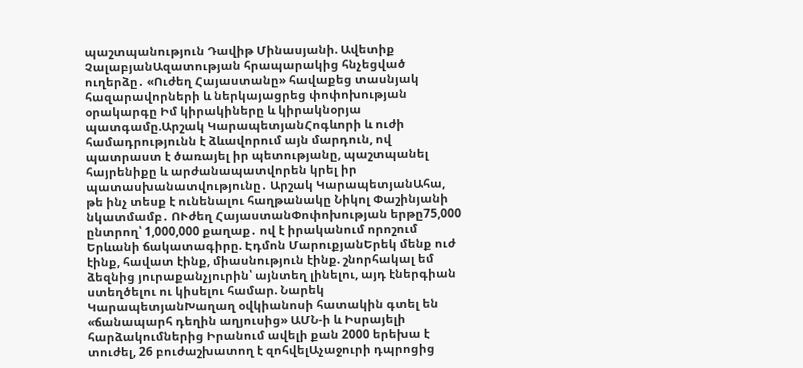պաշտպանություն Դավիթ Մինասյանի. Ավետիք ՉալաբյանԱզատության հրապարակից հնչեցված ուղերձը․ «Ուժեղ Հայաստանը» հավաքեց տասնյակ հազարավորների և ներկայացրեց փոփոխության օրակարգը Իմ կիրակիները և կիրակնօրյա պատգամը.Արշակ ԿարապետյանՀոգևորի և ուժի համադրությունն է ձևավորում այն մարդուն, ով պատրաստ է ծառայել իր պետությանը, պաշտպանել հայրենիքը և արժանապատվորեն կրել իր պատասխանատվությունը․ Արշակ ԿարապետյանԱհա, թե ինչ տեսք է ունենալու հաղթանակը Նիկոլ Փաշինյանի նկատմամբ․ ՈՒժեղ ՀայաստանՓոփոխության երթը75,000 ընտրող՝ 1,000,000 քաղաք․ ով է իրականում որոշում Երևանի ճակատագիրը. Էդմոն ՄարուքյանԵրեկ մենք ուժ էինք, հավատ էինք, միասնություն էինք. շնորհակալ եմ ձեզնից յուրաքանչյուրին՝ այնտեղ լինելու, այդ էներգիան ստեղծելու ու կիսելու համար. Նարեկ ԿարապետյանԽաղաղ օվկիանոսի հատակին գտել են «ճանապարհ դեղին աղյուսից» ԱՄՆ-ի և Իսրայելի հարձակումներից Իրանում ավելի քան 2000 երեխա է տուժել, 26 բուժաշխատող է զոհվելԱչաջուրի դպրոցից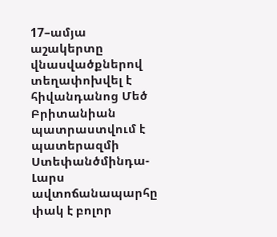17–ամյա աշակերտը վնասվածքներով տեղափոխվել է հիվանդանոց Մեծ Բրիտանիան պատրաստվում է պատերազմի Ստեփանծմինդա-Լարս ավտոճանապարհը փակ է բոլոր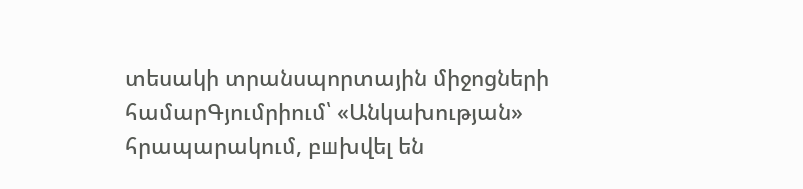տեսակի տրանսպորտային միջոցների համարԳյումրիում՝ «Անկախության» հրապարակում, բшխվել են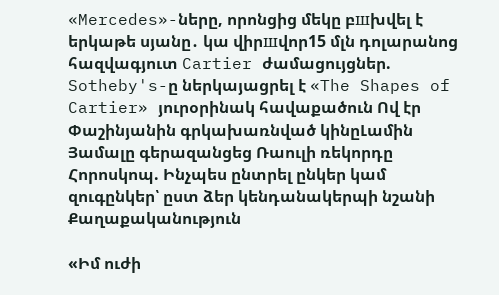«Mercedes»-ները, որոնցից մեկը բшխվել է երկաթե սյանը․ կա վիրшվոր15 մլն դոլարանոց հազվագյուտ Cartier ժամացույցներ. Sotheby's-ը ներկայացրել է «The Shapes of Cartier» յուրօրինակ հավաքածուն Ով էր Փաշինյանին գրկախառնված կինըԼամին Յամալը գերազանցեց Ռաուլի ռեկորդը Հորոսկոպ. Ինչպես ընտրել ընկեր կամ զուգընկեր՝ ըստ ձեր կենդանակերպի նշանի
Քաղաքականություն

«Իմ ուժի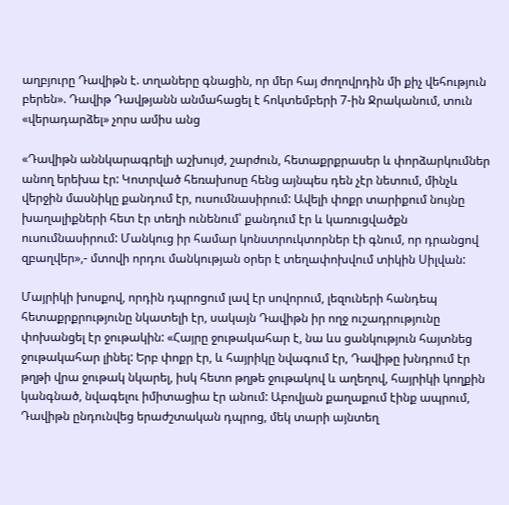աղբյուրը Դավիթն է. տղաները գնացին, որ մեր հայ ժողովրդին մի քիչ վեհություն բերեն». Դավիթ Դավթյանն անմահացել է հոկտեմբերի 7-ին Ջրականում, տուն «վերադարձել» չորս ամիս անց

«Դավիթն աննկարագրելի աշխույժ, շարժուն, հետաքրքրասեր և փորձարկումներ անող երեխա էր: Կոտրված հեռախոսը հենց այնպես դեն չէր նետում, մինչև վերջին մասնիկը քանդում էր, ուսումնասիրում: Ավելի փոքր տարիքում նույնը խաղալիքների հետ էր տեղի ունենում՝ քանդում էր և կառուցվածքն ուսումնասիրում: Մանկուց իր համար կոնստրուկտորներ էի գնում, որ դրանցով զբաղվեր»,- մտովի որդու մանկության օրեր է տեղափոխվում տիկին Սիլվան:

Մայրիկի խոսքով, որդին դպրոցում լավ էր սովորում, լեզուների հանդեպ հետաքրքրությունը նկատելի էր, սակայն Դավիթն իր ողջ ուշադրությունը փոխանցել էր ջութակին: «Հայրը ջութակահար է, նա ևս ցանկություն հայտնեց ջութակահար լինել: Երբ փոքր էր, և հայրիկը նվագում էր, Դավիթը խնդրում էր թղթի վրա ջութակ նկարել, իսկ հետո թղթե ջութակով և աղեղով, հայրիկի կողքին կանգնած, նվագելու իմիտացիա էր անում: Աբովյան քաղաքում էինք ապրում, Դավիթն ընդունվեց երաժշտական դպրոց, մեկ տարի այնտեղ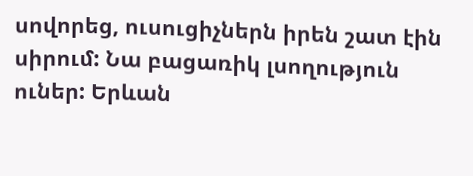սովորեց, ուսուցիչներն իրեն շատ էին սիրում: Նա բացառիկ լսողություն ուներ: Երևան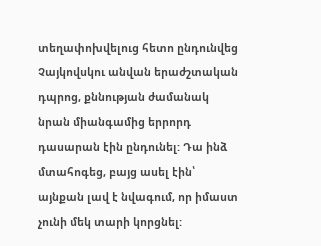տեղափոխվելուց հետո ընդունվեց Չայկովսկու անվան երաժշտական դպրոց, քննության ժամանակ նրան միանգամից երրորդ դասարան էին ընդունել: Դա ինձ մտահոգեց, բայց ասել էին՝ այնքան լավ է նվագում, որ իմաստ չունի մեկ տարի կորցնել: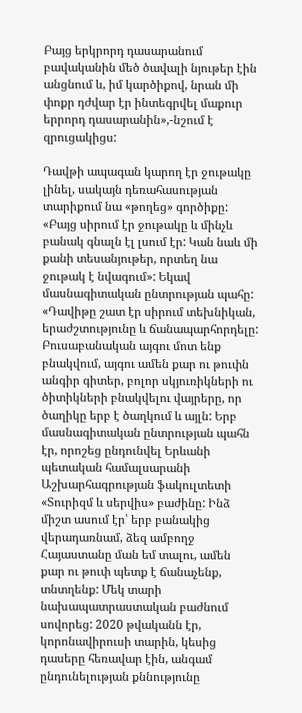Բայց երկրորդ դասարանում բավականին մեծ ծավալի նյութեր էին անցնում և, իմ կարծիքով, նրան մի փոքր դժվար էր ինտեգրվել մաքուր երրորդ դասարանին»,-նշում է զրուցակիցս:

Դավթի ապագան կարող էր ջութակը լինել, սակայն դեռահասության տարիքում նա «թողեց» գործիքը: «Բայց սիրում էր ջութակը և մինչև բանակ գնալն էլ լսում էր: Կան նաև մի քանի տեսանյութեր, որտեղ նա ջութակ է նվագում»: Եկավ մասնագիտական ընտրության պահը: «Դավիթը շատ էր սիրում տեխնիկան, երաժշտությունը և ճանապարհորդելը: Բուսաբանական այգու մոտ ենք բնակվում, այգու ամեն քար ու թուփն անգիր գիտեր, բոլոր սկյուռիկների ու ծիտիկների բնակվելու վայրերը, որ ծաղիկը երբ է ծաղկում և այլն: Երբ մասնագիտական ընտրության պահն էր, որոշեց ընդունվել Երևանի պետական համալսարանի Աշխարհագրության ֆակուլտետի «Տուրիզմ և սերվիս» բաժինը: Ինձ միշտ ասում էր՝ երբ բանակից վերադառնամ, ձեզ ամբողջ Հայաստանը ման եմ տալու, ամեն քար ու թուփ պետք է ճանաչենք, տնտղենք: Մեկ տարի նախապատրաստական բաժնում սովորեց: 2020 թվականն էր, կորոնավիրուսի տարին, կեսից դասերը հեռավար էին, անգամ ընդունելության քննությունը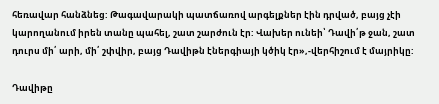հեռավար հանձնեց: Թագավարակի պատճառով արգելքներ էին դրված, բայց չէի կարողանում իրեն տանը պահել, շատ շարժուն էր: Վախեր ունեի՝ Դավի՛թ ջան, շատ դուրս մի՛ արի, մի՛ շփվիր, բայց Դավիթն էներգիայի կծիկ էր»,-վերհիշում է մայրիկը:

Դավիթը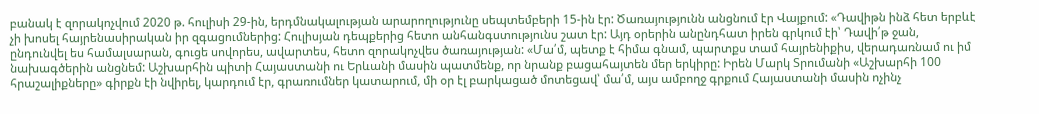բանակ է զորակոչվում 2020 թ. հուլիսի 29-ին, երդմնակալության արարողությունը սեպտեմբերի 15-ին էր: Ծառայությունն անցնում էր Վայքում: «Դավիթն ինձ հետ երբևէ չի խոսել հայրենասիրական իր զգացումներից: Հուլիսյան դեպքերից հետո անհանգստությունս շատ էր: Այդ օրերին անընդհատ իրեն գրկում էի՝ Դավի՛թ ջան, ընդունվել ես համալսարան, գուցե սովորես, ավարտես, հետո զորակոչվես ծառայության: «Մա՛մ, պետք է հիմա գնամ, պարտքս տամ հայրենիքիս, վերադառնամ ու իմ նախագծերին անցնեմ: Աշխարհին պիտի Հայաստանի ու Երևանի մասին պատմենք, որ նրանք բացահայտեն մեր երկիրը: Իրեն Մարկ Տրումանի «Աշխարհի 100 հրաշալիքները» գիրքն էի նվիրել, կարդում էր, գրառումներ կատարում, մի օր էլ բարկացած մոտեցավ՝ մա՛մ, այս ամբողջ գրքում Հայաստանի մասին ոչինչ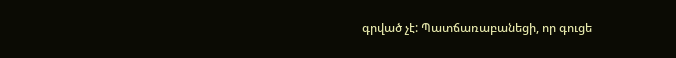գրված չէ: Պատճառաբանեցի, որ գուցե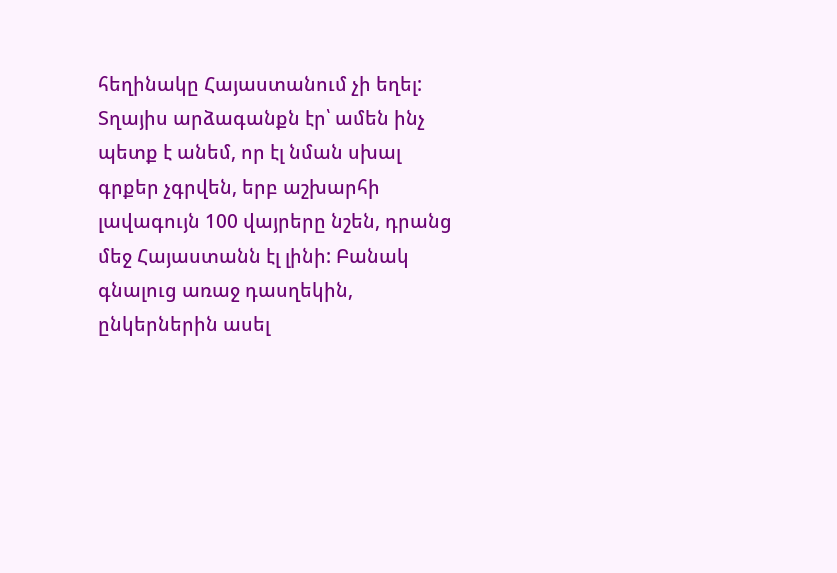հեղինակը Հայաստանում չի եղել: Տղայիս արձագանքն էր՝ ամեն ինչ պետք է անեմ, որ էլ նման սխալ գրքեր չգրվեն, երբ աշխարհի լավագույն 100 վայրերը նշեն, դրանց մեջ Հայաստանն էլ լինի: Բանակ գնալուց առաջ դասղեկին, ընկերներին ասել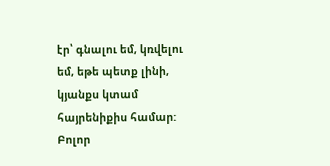էր՝ գնալու եմ, կռվելու եմ, եթե պետք լինի, կյանքս կտամ հայրենիքիս համար: Բոլոր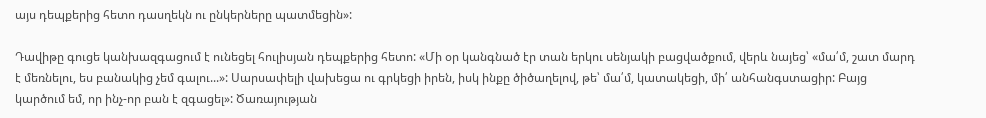այս դեպքերից հետո դասղեկն ու ընկերները պատմեցին»:

Դավիթը գուցե կանխազգացում է ունեցել հուլիսյան դեպքերից հետո: «Մի օր կանգնած էր տան երկու սենյակի բացվածքում, վերև նայեց՝ «մա՛մ, շատ մարդ է մեռնելու, ես բանակից չեմ գալու...»: Սարսափելի վախեցա ու գրկեցի իրեն, իսկ ինքը ծիծաղելով, թե՝ մա՛մ, կատակեցի, մի՛ անհանգստացիր: Բայց կարծում եմ, որ ինչ-որ բան է զգացել»: Ծառայության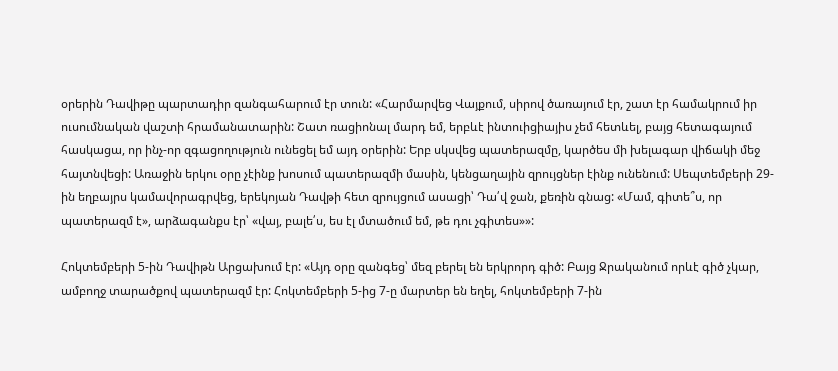օրերին Դավիթը պարտադիր զանգահարում էր տուն: «Հարմարվեց Վայքում, սիրով ծառայում էր, շատ էր համակրում իր ուսումնական վաշտի հրամանատարին: Շատ ռացիոնալ մարդ եմ, երբևէ ինտուիցիայիս չեմ հետևել, բայց հետագայում հասկացա, որ ինչ-որ զգացողություն ունեցել եմ այդ օրերին: Երբ սկսվեց պատերազմը, կարծես մի խելագար վիճակի մեջ հայտնվեցի: Առաջին երկու օրը չէինք խոսում պատերազմի մասին, կենցաղային զրույցներ էինք ունենում: Սեպտեմբերի 29-ին եղբայրս կամավորագրվեց, երեկոյան Դավթի հետ զրույցում ասացի՝ Դա՛վ ջան, քեռին գնաց: «Մամ, գիտե՞ս, որ պատերազմ է», արձագանքս էր՝ «վայ, բալե՛ս, ես էլ մտածում եմ, թե դու չգիտես»»:

Հոկտեմբերի 5-ին Դավիթն Արցախում էր: «Այդ օրը զանգեց՝ մեզ բերել են երկրորդ գիծ: Բայց Ջրականում որևէ գիծ չկար, ամբողջ տարածքով պատերազմ էր: Հոկտեմբերի 5-ից 7-ը մարտեր են եղել, հոկտեմբերի 7-ին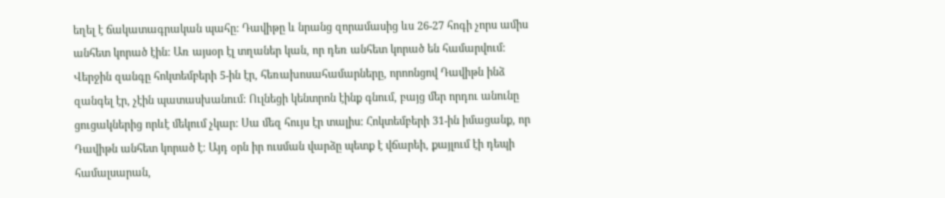եղել է ճակատագրական պահը: Դավիթը և նրանց զորամասից ևս 26-27 հոգի չորս ամիս անհետ կորած էին: Առ այսօր էլ տղաներ կան, որ դեռ անհետ կորած են համարվում: Վերջին զանգը հոկտեմբերի 5-ին էր, հեռախոսահամարները, որոոնցով Դավիթն ինձ զանգել էր, չէին պատասխանում: Ուլնեցի կենտրոն էինք գնում, բայց մեր որդու անունը ցուցակներից որևէ մեկում չկար: Սա մեզ հույս էր տալիս: Հոկտեմբերի 31-ին իմացանք, որ Դավիթն անհետ կորած է: Այդ օրն իր ուսման վարձը պետք է վճարեի, քայլում էի դեպի համալսարան,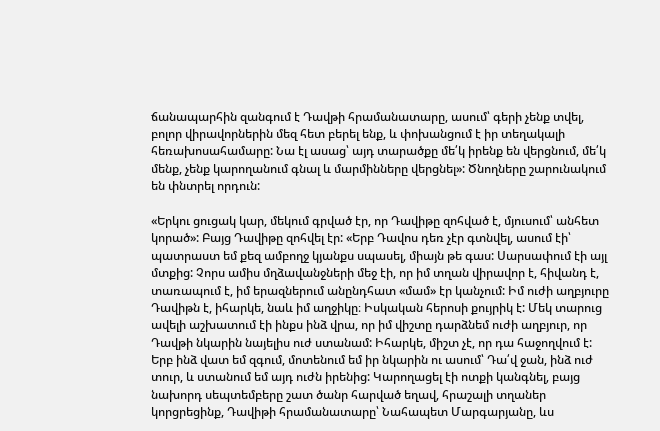ճանապարհին զանգում է Դավթի հրամանատարը, ասում՝ գերի չենք տվել, բոլոր վիրավորներին մեզ հետ բերել ենք, և փոխանցում է իր տեղակալի հեռախոսահամարը: Նա էլ ասաց՝ այդ տարածքը մե՛կ իրենք են վերցնում, մե՛կ մենք, չենք կարողանում գնալ և մարմինները վերցնել»: Ծնողները շարունակում են փնտրել որդուն:

«Երկու ցուցակ կար, մեկում գրված էր, որ Դավիթը զոհված է, մյուսում՝ անհետ կորած»: Բայց Դավիթը զոհվել էր: «Երբ Դավոս դեռ չէր գտնվել, ասում էի՝ պատրաստ եմ քեզ ամբողջ կյանքս սպասել, միայն թե գաս: Սարսափում էի այլ մտքից: Չորս ամիս մղձավանջների մեջ էի, որ իմ տղան վիրավոր է, հիվանդ է, տառապում է, իմ երազներում անընդհատ «մամ» էր կանչում: Իմ ուժի աղբյուրը Դավիթն է, իհարկե, նաև իմ աղջիկը։ Իսկական հերոսի քույրիկ է: Մեկ տարուց ավելի աշխատում էի ինքս ինձ վրա, որ իմ վիշտը դարձնեմ ուժի աղբյուր, որ Դավթի նկարին նայելիս ուժ ստանամ: Իհարկե, միշտ չէ, որ դա հաջողվում է: Երբ ինձ վատ եմ զգում, մոտենում եմ իր նկարին ու ասում՝ Դա՛վ ջան, ինձ ուժ տուր, և ստանում եմ այդ ուժն իրենից: Կարողացել էի ոտքի կանգնել, բայց նախորդ սեպտեմբերը շատ ծանր հարված եղավ, հրաշալի տղաներ կորցրեցինք, Դավիթի հրամանատարը՝ Նահապետ Մարգարյանը, ևս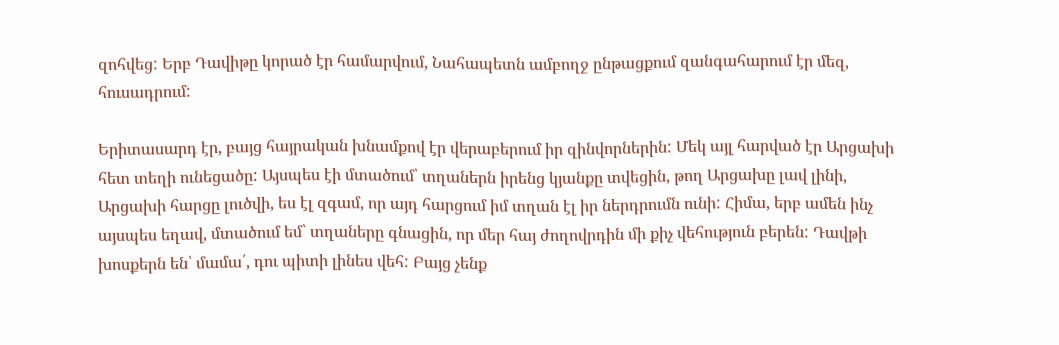զոհվեց: Երբ Դավիթը կորած էր համարվում, Նահապետն ամբողջ ընթացքում զանգահարում էր մեզ, հուսադրում:

Երիտասարդ էր, բայց հայրական խնամքով էր վերաբերում իր զինվորներին: Մեկ այլ հարված էր Արցախի հետ տեղի ունեցածը: Այսպես էի մտածում՝ տղաներն իրենց կյանքը տվեցին, թող Արցախը լավ լինի, Արցախի հարցը լուծվի, ես էլ զգամ, որ այդ հարցում իմ տղան էլ իր ներդրումն ունի: Հիմա, երբ ամեն ինչ այսպես եղավ, մտածում եմ՝ տղաները գնացին, որ մեր հայ ժողովրդին մի քիչ վեհություն բերեն: Դավթի խոսքերն են՝ մամա՛, դու պիտի լինես վեհ: Բայց չենք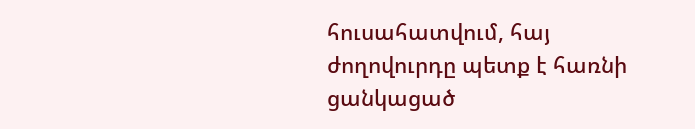հուսահատվում, հայ ժողովուրդը պետք է հառնի ցանկացած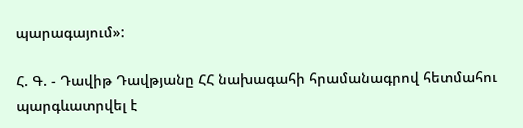պարագայում»:

Հ. Գ. - Դավիթ Դավթյանը ՀՀ նախագահի հրամանագրով հետմահու պարգևատրվել է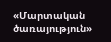«Մարտական ծառայություն»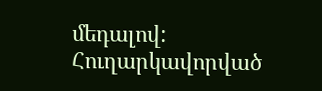մեդալով: Հուղարկավորված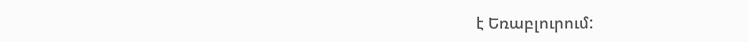է Եռաբլուրում: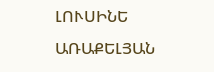ԼՈՒՍԻՆԵ ԱՌԱՔԵԼՅԱՆ